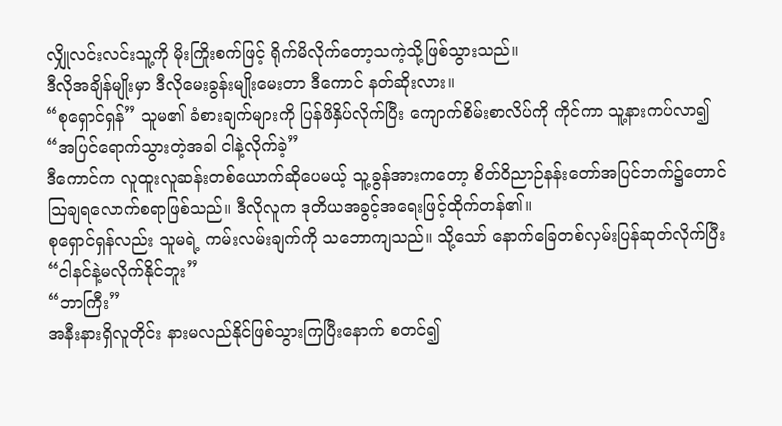လျှိုလင်းလင်းသူ့ကို မိုးကြိုးစက်ဖြင့် ရိုက်မိလိုက်တော့သကဲ့သို့ဖြစ်သွားသည်။
ဒီလိုအချိန်မျိုးမှာ ဒီလိုမေးခွန်းမျိုးမေးတာ ဒီကောင် နတ်ဆိုးလား။
“စုရှောင်ရှန်” သူမ၏ ခံစားချက်များကို ပြန်ဖိနှိပ်လိုက်ပြီး ကျောက်စိမ်းစာလိပ်ကို ကိုင်ကာ သူ့နားကပ်လာ၍ “အပြင်ရောက်သွားတဲ့အခါ ငါနဲ့လိုက်ခဲ့”
ဒီကောင်က လူထူးလူဆန်းတစ်ယောက်ဆိုပေမယ့် သူ့ခွန်အားကတော့ စိတ်ဝိညာဉ်နန်းတော်အပြင်ဘက်၌တောင် ဩချရလောက်စရာဖြစ်သည်။ ဒီလိုလူက ဒုတိယအခွင့်အရေးဖြင့်ထိုက်တန်၏။
စုရှောင်ရှန်လည်း သူမရဲ့ ကမ်းလမ်းချက်ကို သဘောကျသည်။ သို့သော် နောက်ခြေတစ်လှမ်းပြန်ဆုတ်လိုက်ပြီး “ငါနင်နဲ့မလိုက်နိုင်ဘူး”
“ဘာကြီး”
အနီးနားရှိလူတိုင်း နားမလည်နိုင်ဖြစ်သွားကြပြီးနောက် စတင်၍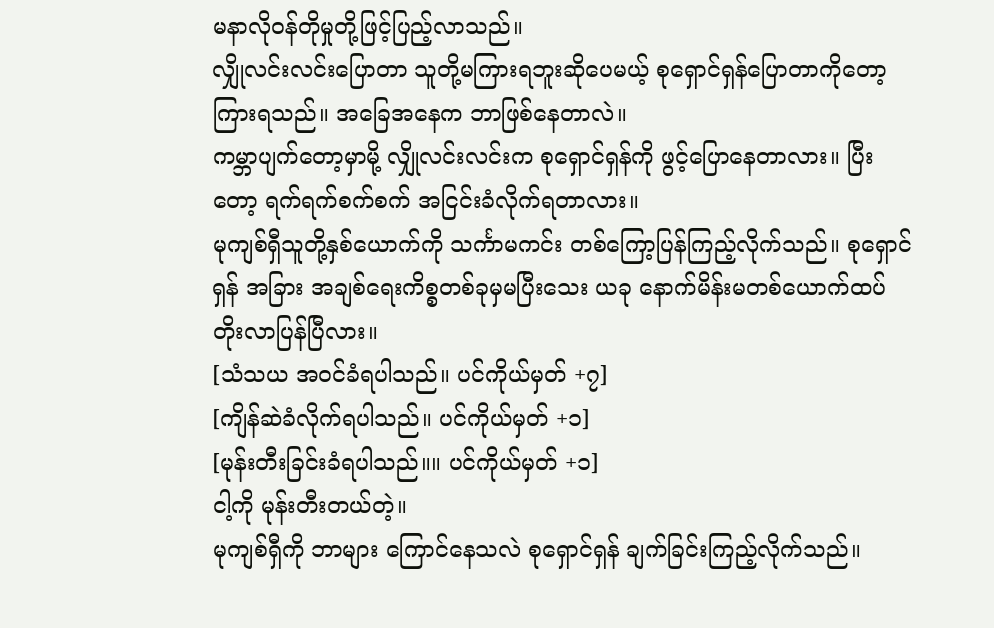မနာလို၀န်တိုမှုတို့ဖြင့်ပြည့်လာသည်။
လျှိုလင်းလင်းပြောတာ သူတို့မကြားရဘူးဆိုပေမယ့် စုရှောင်ရှန်ပြောတာကိုတော့ ကြားရသည်။ အခြေအနေက ဘာဖြစ်နေတာလဲ။
ကမ္ဘာပျက်တော့မှာမို့ လျှိုလင်းလင်းက စုရှောင်ရှန်ကို ဖွင့်ပြောနေတာလား။ ပြီးတော့ ရက်ရက်စက်စက် အငြင်းခံလိုက်ရတာလား။
မုကျစ်ရှီသူတို့နှစ်ယောက်ကို သင်္ကာမကင်း တစ်ကြော့ပြန်ကြည့်လိုက်သည်။ စုရှောင်ရှန် အခြား အချစ်ရေးကိစ္စတစ်ခုမှမပြီးသေး ယခု နောက်မိန်းမတစ်ယောက်ထပ်တိုးလာပြန်ပြီလား။
[သံသယ အ၀င်ခံရပါသည်။ ပင်ကိုယ်မှတ် +၇]
[ကျိန်ဆဲခံလိုက်ရပါသည်။ ပင်ကိုယ်မှတ် +၁]
[မုန်းတီးခြင်းခံရပါသည်။။ ပင်ကိုယ်မှတ် +၁]
ငါ့ကို မုန်းတီးတယ်တဲ့။
မုကျစ်ရှီကို ဘာများ ကြောင်နေသလဲ စုရှောင်ရှန် ချက်ခြင်းကြည့်လိုက်သည်။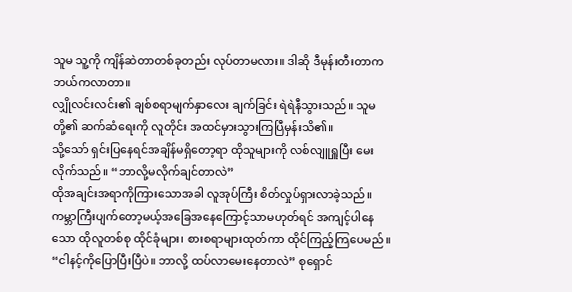သူမ သူ့ကို ကျိန်ဆဲတာတစ်ခုတည်း လုပ်တာမလား။ ဒါဆို ဒီမုန်းတီးတာက ဘယ်ကလာတာ။
လျှိုလင်းလင်း၏ ချစ်စရာမျက်နှာလေး ချက်ခြင်း ရဲရဲနီသွားသည်။ သူမတို့၏ ဆက်ဆံရေးကို လူတိုင်း အထင်မှားသွားကြပြီမှန်းသိ၏။
သို့သော် ရှင်းပြနေရင်အချိန်မရှိတော့ရာ ထိုသူများကို လစ်လျူရှူပြီး မေးလိုက်သည်။ “ဘာလို့မလိုက်ချင်တာလဲ”
ထိုအချင်းအရာကိုကြားသောအခါ လူအုပ်ကြီး စိတ်လှုပ်ရှားလာခဲ့သည်။
ကမ္ဘာကြီးပျက်တော့မယ့်အခြေအနေကြောင့်သာမဟုတ်ရင် အကျင့်ပါနေသော ထိုလူတစ်စု ထိုင်ခုံများ၊ စားစရာများထုတ်ကာ ထိုင်ကြည့်ကြပေမည်။
“ငါနင့်ကိုပြောပြီးပြီပဲ။ ဘာလို့ ထပ်လာမေးနေတာလဲ” စုရှောင်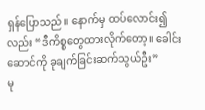ရှန်ပြောသည်။ နောက်မှ ထပ်လောင်း၍လည်း “ဒီကိစ္စတွေထားလိုက်တော့။ ခေါင်းဆောင်ကို ခုချက်ခြင်းဆက်သွယ်ဦး”
မု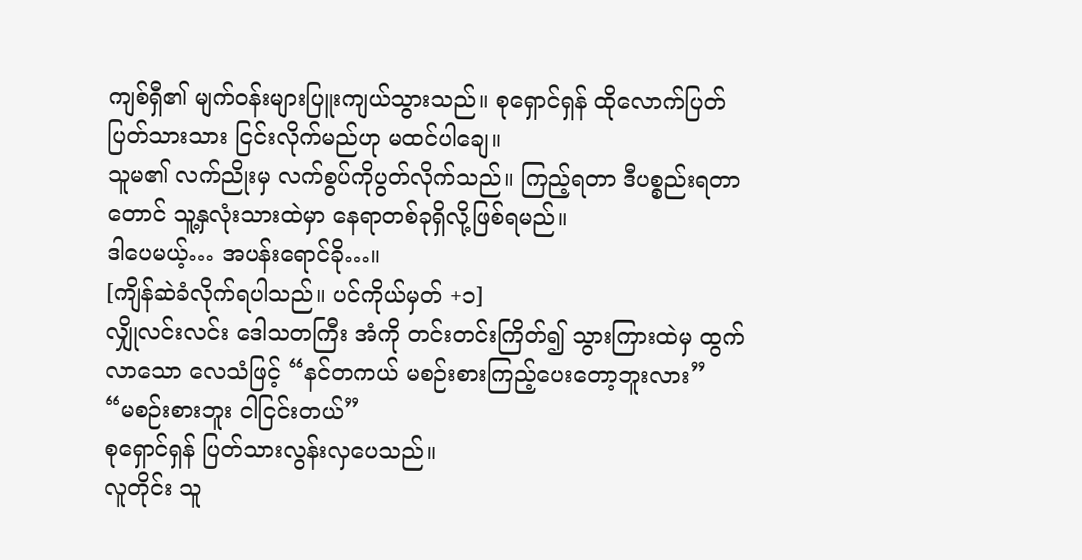ကျစ်ရှီ၏ မျက်၀န်းများပြူးကျယ်သွားသည်။ စုရှောင်ရှန် ထိုလောက်ပြတ်ပြတ်သားသား ငြင်းလိုက်မည်ဟု မထင်ပါချေ။
သူမ၏ လက်ညိုးမှ လက်စွပ်ကိုပွတ်လိုက်သည်။ ကြည့်ရတာ ဒီပစ္စည်းရတာတောင် သူ့နှလုံးသားထဲမှာ နေရာတစ်ခုရှိလို့ဖြစ်ရမည်။
ဒါပေမယ့်… အပန်းရောင်ခို…။
[ကျိန်ဆဲခံလိုက်ရပါသည်။ ပင်ကိုယ်မှတ် +၁]
လျှိုလင်းလင်း ဒေါသတကြီး အံကို တင်းတင်းကြိတ်၍ သွားကြားထဲမှ ထွက်လာသော လေသံဖြင့် “နင်တကယ် မစဉ်းစားကြည့်ပေးတော့ဘူးလား”
“မစဉ်းစားဘူး ငါငြင်းတယ်”
စုရှောင်ရှန် ပြတ်သားလွန်းလှပေသည်။
လူတိုင်း သူ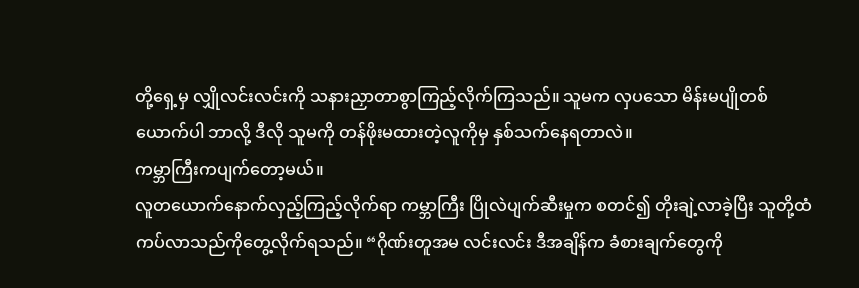တို့ရှေ့မှ လျှိုလင်းလင်းကို သနားညှာတာစွာကြည့်လိုက်ကြသည်။ သူမက လှပသော မိန်းမပျိုတစ်ယောက်ပါ ဘာလို့ ဒီလို သူမကို တန်ဖိုးမထားတဲ့လူကိုမှ နှစ်သက်နေရတာလဲ။
ကမ္ဘာကြီးကပျက်တော့မယ်။
လူတယောက်နောက်လှည့်ကြည့်လိုက်ရာ ကမ္ဘာကြီး ပြိုလဲပျက်ဆီးမှုက စတင်၍ တိုးချဲ့လာခဲ့ပြီး သူတို့ထံ ကပ်လာသည်ကိုတွေ့လိုက်ရသည်။ “ဂိုဏ်းတူအမ လင်းလင်း ဒီအချိန်က ခံစားချက်တွေကို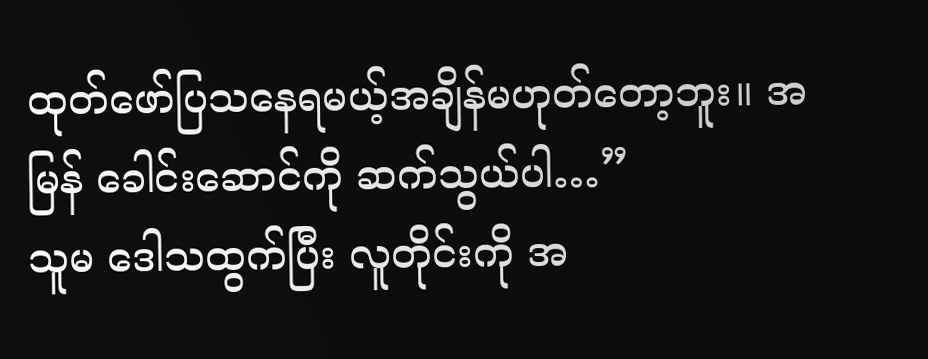ထုတ်ဖော်ပြသနေရမယ့်အချိန်မဟုတ်တော့ဘူး။ အမြန် ခေါင်းဆောင်ကို ဆက်သွယ်ပါ…”
သူမ ဒေါသထွက်ပြီး လူတိုင်းကို အ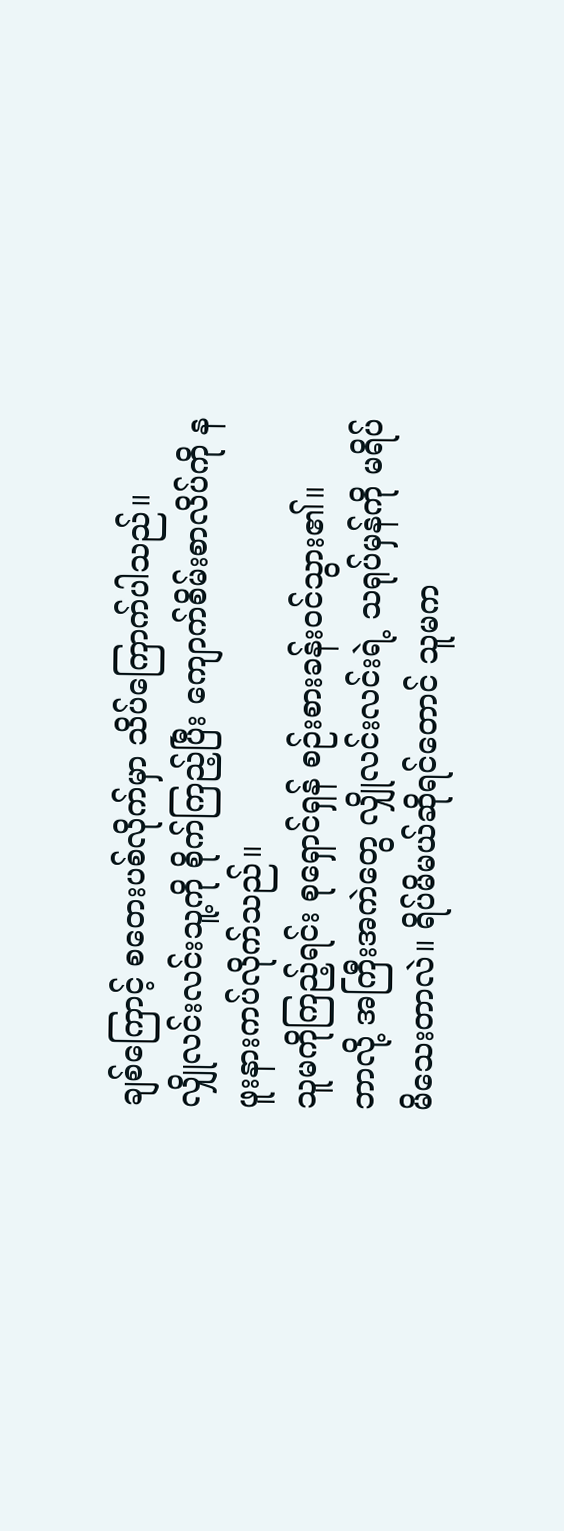ချစ်ကြောင့် စတေးပစ်လိုက်မှာ သိပ်ကြောက်ပါသည်။
လျှိုလင်းလင်းသူ့ကို စိုက်ကြည့်ပြီး ကျောက်စိမ်းစာလိပ်ကို နဖူးနားကပ်လိုက်သည်။
သူမကိုကြည့်ရင်း စုရှောင်ရှန် စဉ်းစားခန်း၀င်သွား၏။
ဘာလို့ အကြီးအကဲတွေ လျှိုလင်းလင်းရဲ့ သရုပ်မှန်ကို မရိပ်မိသေးတာလဲ။ ရိပ်မိမယ်ဆိုရင်တောင် သူမက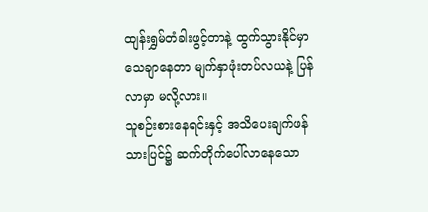ထျန်းရွှမ်တံခါးဖွင့်တာနဲ့ ထွက်သွားနိုင်မှာသေချာနေတာ မျက်နှာဖုံးတပ်လယနဲ့ ပြန်လာမှာ မလို့လား။
သူစဉ်းစားနေရင်းနှင့် အသိပေးချက်ဖန်သားပြင်၌ ဆက်တိုက်ပေါ်လာနေသော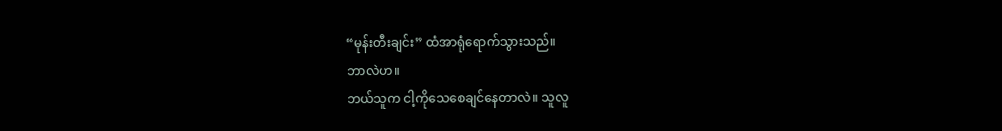“မုန်းတီးချင်း” ထံအာရုံရောက်သွားသည်။
ဘာလဲဟ။
ဘယ်သူက ငါ့ကိုသေစေချင်နေတာလဲ။ သူလူ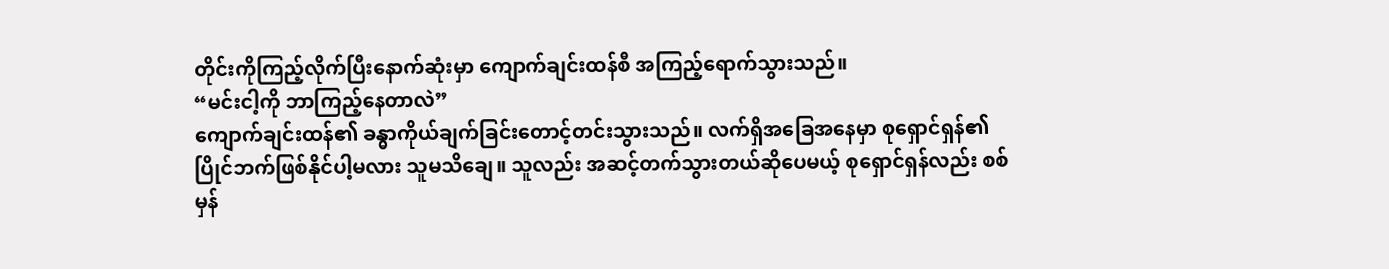တိုင်းကိုကြည့်လိုက်ပြီးနောက်ဆုံးမှာ ကျောက်ချင်းထန်စီ အကြည့်ရောက်သွားသည်။
“မင်းငါ့ကို ဘာကြည့်နေတာလဲ”
ကျောက်ချင်းထန်၏ ခန္ဓာကိုယ်ချက်ခြင်းတောင့်တင်းသွားသည်။ လက်ရှိအခြေအနေမှာ စုရှောင်ရှန်၏ ပြိုင်ဘက်ဖြစ်နိုင်ပါ့မလား သူမသိချေ။ သူလည်း အဆင့်တက်သွားတယ်ဆိုပေမယ့် စုရှောင်ရှန်လည်း စစ်မှန်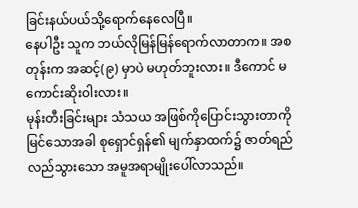ခြင်းနယ်ပယ်သို့ရောက်နေလေပြီ။
နေပါဦး သူက ဘယ်လိုမြန်မြန်ရောက်လာတာက။ အစတုန်းက အဆင့်(၉) မှာပဲ မဟုတ်ဘူးလား။ ဒီကောင် မကောင်းဆိုးဝါးလား။
မုန်းတီးခြင်းများ သံသယ အဖြစ်ကိုပြောင်းသွားတာကိုမြင်သောအခါ စုရှောင်ရှန်၏ မျက်နှာထက်၌ ဇာတ်ရည်လည်သွားသော အမူအရာမျိုးပေါ်လာသည်။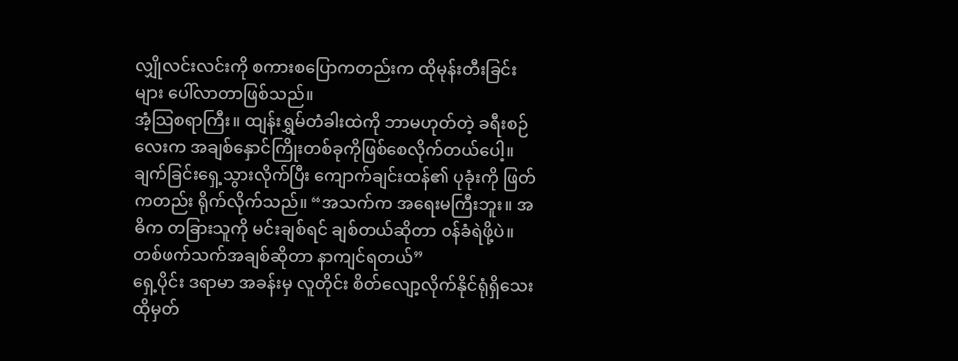လျှိုလင်းလင်းကို စကားစပြောကတည်းက ထိုမုန်းတီးခြင်းများ ပေါ်လာတာဖြစ်သည်။
အံ့သြစရာကြီး။ ထျန်းရွှမ်တံခါးထဲကို ဘာမဟုတ်တဲ့ ခရီးစဉ်လေးက အချစ်နှောင်ကြိုးတစ်ခုကိုဖြစ်စေလိုက်တယ်ပေါ့။
ချက်ခြင်းရှေ့သွားလိုက်ပြီး ကျောက်ချင်းထန်၏ ပုခုံးကို ဖြတ်ကတည်း ရိုက်လိုက်သည်။ “အသက်က အရေးမကြီးဘူး။ အဓိက တခြားသူကို မင်းချစ်ရင် ချစ်တယ်ဆိုတာ ၀န်ခံရဲဖို့ပဲ။ တစ်ဖက်သက်အချစ်ဆိုတာ နာကျင်ရတယ်”
ရှေ့ပိုင်း ဒရာမာ အခန်းမှ လူတိုင်း စိတ်လျော့လိုက်နိုင်ရုံရှိသေး ထိုမှတ်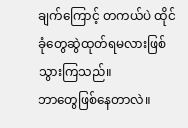ချက်ကြောင့် တကယ်ပဲ ထိုင်ခုံတွေဆွဲထုတ်ရမလားဖြစ်သွားကြသည်။
ဘာတွေဖြစ်နေတာလဲ။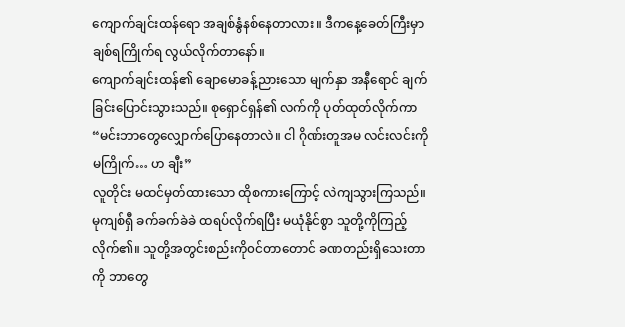ကျောက်ချင်းထန်ရော အချစ်နွံနစ်နေတာလား။ ဒီကနေ့ခေတ်ကြီးမှာ ချစ်ရကြိုက်ရ လွယ်လိုက်တာနော်။
ကျောက်ချင်းထန်၏ ချောမောခန့်ညားသော မျက်နှာ အနီရောင် ချက်ခြင်းပြောင်းသွားသည်။ စုရှောင်ရှန်၏ လက်ကို ပုတ်ထုတ်လိုက်ကာ “မင်းဘာတွေလျှောက်ပြောနေတာလဲ။ ငါ ဂိုဏ်းတူအမ လင်းလင်းကို မကြိုက်… ဟ ချီး”
လူတိုင်း မထင်မှတ်ထားသော ထိုစကားကြောင့် လဲကျသွားကြသည်။
မုကျစ်ရှီ ခက်ခက်ခဲခဲ ထရပ်လိုက်ရပြီး မယုံနိုင်စွာ သူတို့ကိုကြည့်လိုက်၏။ သူတို့အတွင်းစည်းကို၀င်တာတောင် ခဏတည်းရှိသေးတာကို ဘာတွေ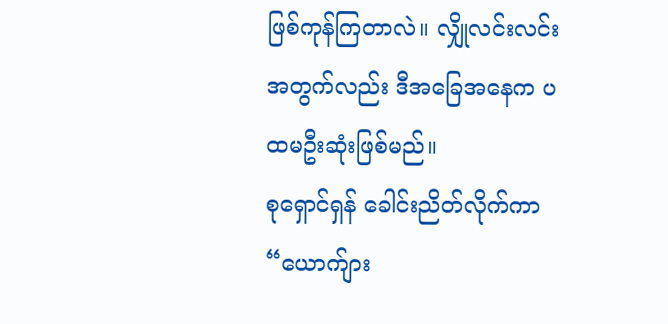ဖြစ်ကုန်ကြတာလဲ။ လျှိုလင်းလင်းအတွက်လည်း ဒီအခြေအနေက ပထမဦးဆုံးဖြစ်မည်။
စုရှောင်ရှန် ခေါင်းညိတ်လိုက်ကာ “ယောက်ျား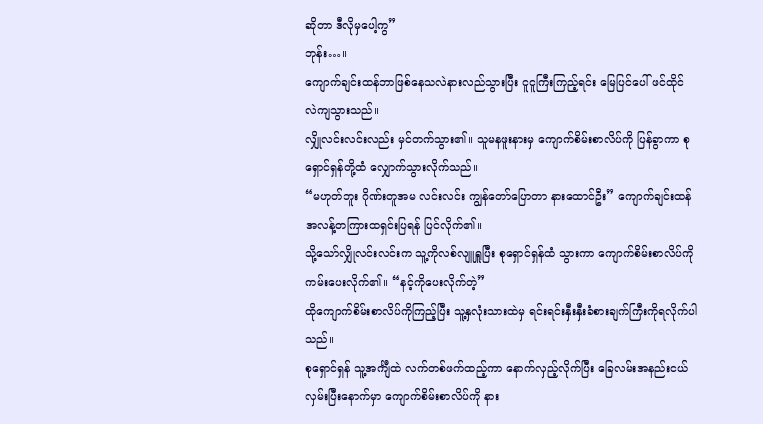ဆိုတာ ဒီလိုမှပေါ့ကွ”
ဘုန်း…။
ကျောက်ချင်းထန်ဘာဖြစ်နေသလဲနားလည်သွားပြီး ငူငူကြီးကြည့်ရင်း မြေပြင်ပေါ် ဖင်ထိုင် လဲကျသွားသည်။
လျှိုလင်းလင်းလည်း မှင်တက်သွား၏။ သူမနဖူးနားမှ ကျောက်စိမ်းစာလိပ်ကို ပြန်ခွာကာ စုရှောင်ရှန်တို့ထံ လျှောက်သွားလိုက်သည်။
“မဟုတ်ဘူး ဂိုဏ်းတူအမ လင်းလင်း ကျွန်တော်ပြောတာ နားထောင်ဦး” ကျောက်ချင်းထန် အလန့်တကြားထရှင်းပြရန် ပြင်လိုက်၏။
သို့သော်လျှိုလင်းလင်းက သူ့ကိုလစ်လျူရှူပြီး စုရှောင်ရှန်ထံ သွားကာ ကျောက်စိမ်းစာလိပ်ကိုကမ်းပေးလိုက်၏။ “နင့်ကိုပေးလိုက်တဲ့”
ထိုကျောက်စိမ်းစာလိပ်ကိုကြည့်ပြီး သူ့နှလုံးသားထဲမှ ရင်းရင်းနှီးနှီးခံစားချက်ကြီးကိုရလိုက်ပါသည်။
စုရှောင်ရှန် သူ့အင်္ကျီထဲ လက်တစ်ဖက်ထည့်ကာ နောက်လှည့်လိုက်ပြီး ခြေလမ်းအနည်းငယ်လှမ်းပြီးနောက်မှာ ကျောက်စိမ်းစာလိပ်ကို နား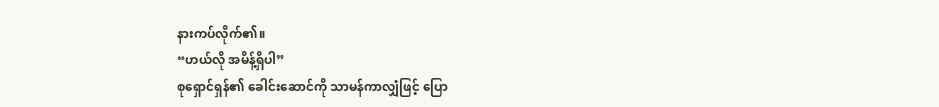နားကပ်လိုက်၏။
“ဟယ်လို အမိန့်ရှိပါ”
စုရှောင်ရှန်၏ ခေါင်းဆောင်ကို သာမန်ကာလျှံဖြင့် ပြော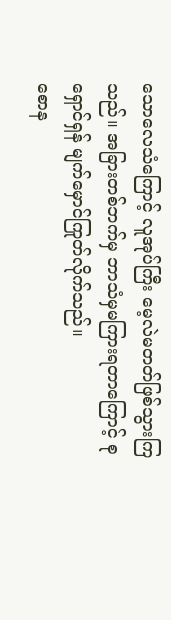သောလေသံကြောင့် လူအုပ်ကြီး မေ့လဲမတတ်ဖြစ်သွားကြသည်။ အခြားတစ်ဘက်မှ ဘာသံမှမကြားရတာကြောင့် စုရှောင်ရှန် မျက်မှောင်ကြုတ်လိုက်သည်။
စောန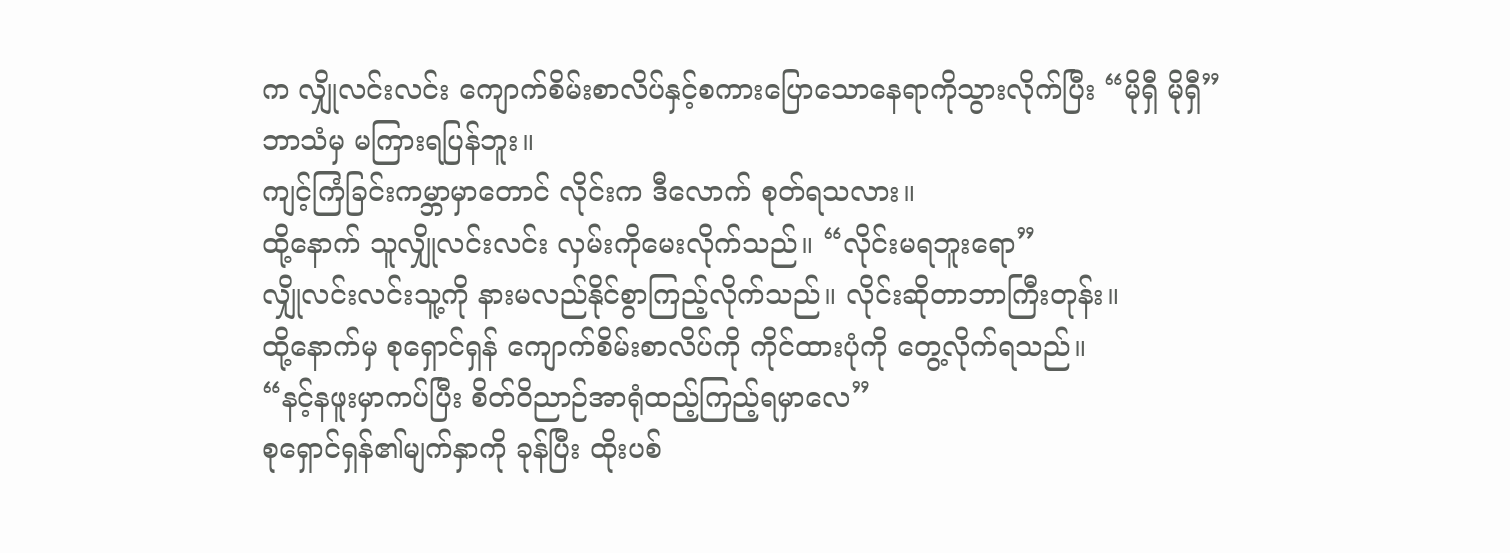က လျှိုလင်းလင်း ကျောက်စိမ်းစာလိပ်နှင့်စကားပြောသောနေရာကိုသွားလိုက်ပြီး “မိုရှီ မိုရှီ”
ဘာသံမှ မကြားရပြန်ဘူး။
ကျင့်ကြံခြင်းကမ္ဘာမှာတောင် လိုင်းက ဒီလောက် စုတ်ရသလား။
ထို့နောက် သူလျှိုလင်းလင်း လှမ်းကိုမေးလိုက်သည်။ “လိုင်းမရဘူးရော”
လျှိုလင်းလင်းသူ့ကို နားမလည်နိုင်စွာကြည့်လိုက်သည်။ လိုင်းဆိုတာဘာကြီးတုန်း။
ထို့နောက်မှ စုရှောင်ရှန် ကျောက်စိမ်းစာလိပ်ကို ကိုင်ထားပုံကို တွေ့လိုက်ရသည်။
“နင့်နဖူးမှာကပ်ပြီး စိတ်ဝိညာဉ်အာရုံထည့်ကြည့်ရမှာလေ”
စုရှောင်ရှန်၏မျက်နှာကို ခုန်ပြီး ထိုးပစ်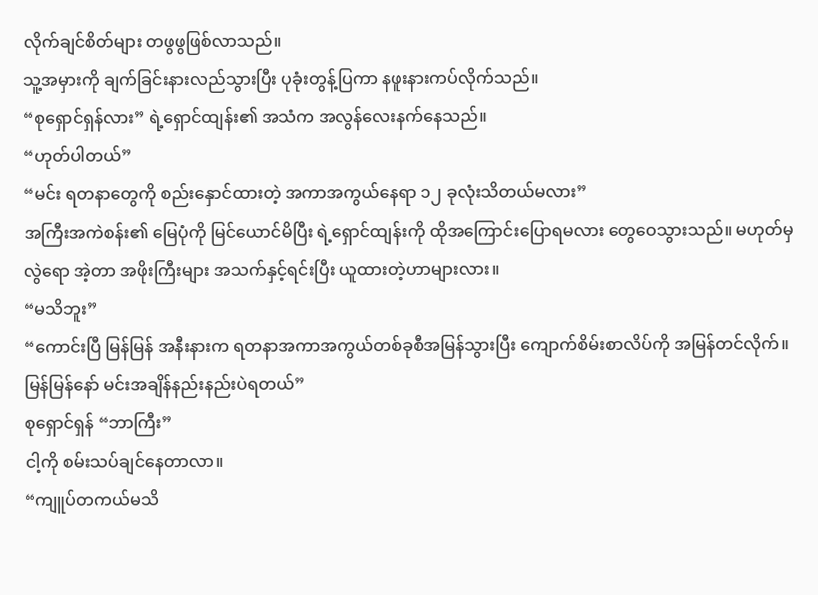လိုက်ချင်စိတ်များ တဖွဖွဖြစ်လာသည်။
သူ့အမှားကို ချက်ခြင်းနားလည်သွားပြီး ပုခုံးတွန့်ပြကာ နဖူးနားကပ်လိုက်သည်။
“စုရှောင်ရှန်လား” ရဲ့ရှောင်ထျန်း၏ အသံက အလွန်လေးနက်နေသည်။
“ဟုတ်ပါတယ်”
“မင်း ရတနာတွေကို စည်းနှောင်ထားတဲ့ အကာအကွယ်နေရာ ၁၂ ခုလုံးသိတယ်မလား”
အကြီးအကဲစန်း၏ မြေပုံကို မြင်ယောင်မိပြီး ရဲ့ရှောင်ထျန်းကို ထိုအကြောင်းပြောရမလား တွေဝေသွားသည်။ မဟုတ်မှလွဲရော အဲ့တာ အဖိုးကြီးများ အသက်နှင့်ရင်းပြီး ယူထားတဲ့ဟာများလား။
“မသိဘူး”
“ကောင်းပြီ မြန်မြန် အနီးနားက ရတနာအကာအကွယ်တစ်ခုစီအမြန်သွားပြီး ကျောက်စိမ်းစာလိပ်ကို အမြန်တင်လိုက်။ မြန်မြန်နော် မင်းအချိန်နည်းနည်းပဲရတယ်”
စုရှောင်ရှန် “ဘာကြီး”
ငါ့ကို စမ်းသပ်ချင်နေတာလာ။
“ကျူပ်တကယ်မသိ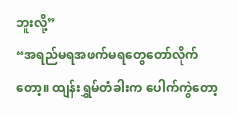ဘူးလို့”
“အရည်မရအဖက်မရတွေတော်လိုက်တော့။ ထျန်းရွှမ်တံခါးက ပေါက်ကွဲတော့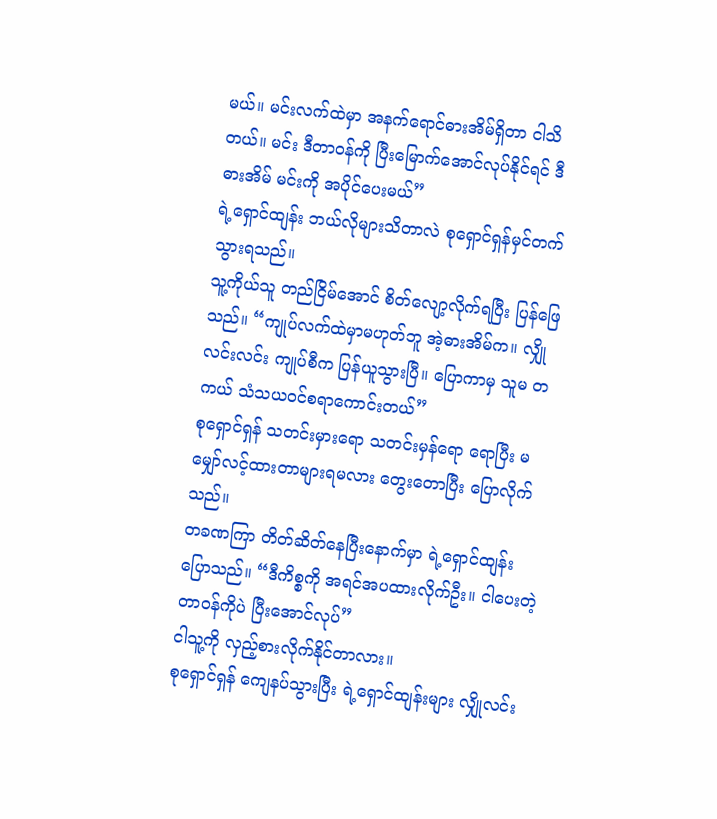မယ်။ မင်းလက်ထဲမှာ အနက်ရောင်ဓားအိမ်ရှိတာ ငါသိတယ်။ မင်း ဒီတာ၀န်ကို ပြီးမြောက်အောင်လုပ်နိုင်ရင် ဒီဓားအိမ် မင်းကို အပိုင်ပေးမယ်”
ရဲ့ရှောင်ထျန်း ဘယ်လိုများသိတာလဲ စုရှောင်ရှန်မှင်တက်သွားရသည်။
သူ့ကိုယ်သူ တည်ငြိမ်အောင် စိတ်လျော့လိုက်ရပြီး ပြန်ဖြေသည်။ “ကျုပ်လက်ထဲမှာမဟုတ်ဘူ အဲ့ဓားအိမ်က။ လျှိုလင်းလင်း ကျုပ်စီက ပြန်ယူသွားပြီ။ ပြောကာမှ သူမ တကယ် သံသယ၀င်စရာကောင်းတယ်”
စုရှောင်ရှန် သတင်းမှားရော သတင်းမှန်ရော ရောပြီး မမျှော်လင့်ထားတာများရမလား တွေးတောပြီး ပြောလိုက်သည်။
တခဏကြာ တိတ်ဆိတ်နေပြီးနောက်မှာ ရဲ့ရှောင်ထျန်းပြောသည်။ “ဒီကိစ္စကို အရင်အပထားလိုက်ဦး။ ငါပေးတဲ့တာ၀န်ကိုပဲ ပြီးအောင်လုပ်”
ငါသူ့ကို လှည့်စားလိုက်နိုင်တာလား။
စုရှောင်ရှန် ကျေနပ်သွားပြီး ရဲ့ရှောင်ထျန်းများ လျှိုလင်း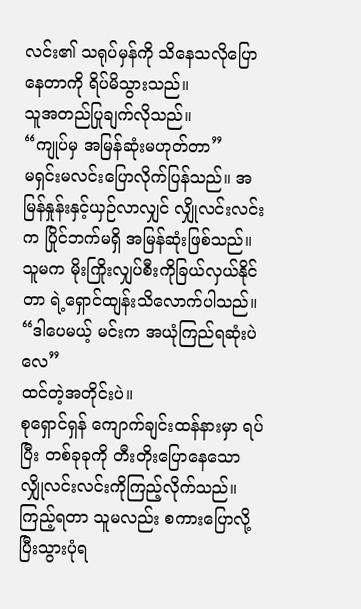လင်း၏ သရုပ်မှန်ကို သိနေသလိုပြောနေတာကို ရိပ်မိသွားသည်။
သူအတည်ပြုချက်လိုသည်။
“ကျုပ်မှ အမြန်ဆုံးမဟုတ်တာ”
မရှင်းမလင်းပြောလိုက်ပြန်သည်။ အမြန်နှုန်းနှင့်ယှဉ်လာလျှင် လျှိုလင်းလင်းက ပြိုင်ဘက်မရှိ အမြန်ဆုံးဖြစ်သည်။ သူမက မိုးကြိုးလျှပ်စီးကိုခြယ်လှယ်နိုင်တာ ရဲ့ရှောင်ထျန်းသိလောက်ပါသည်။
“ဒါပေမယ့် မင်းက အယုံကြည်ရဆုံးပဲလေ”
ထင်တဲ့အတိုင်းပဲ။
စုရှောင်ရှန် ကျောက်ချင်းထန်နားမှာ ရပ်ပြီး တစ်ခုခုကို တီးတိုးပြောနေသော လျှိုလင်းလင်းကိုကြည့်လိုက်သည်။ ကြည့်ရတာ သူမလည်း စကားပြောလို့ပြီးသွားပုံရ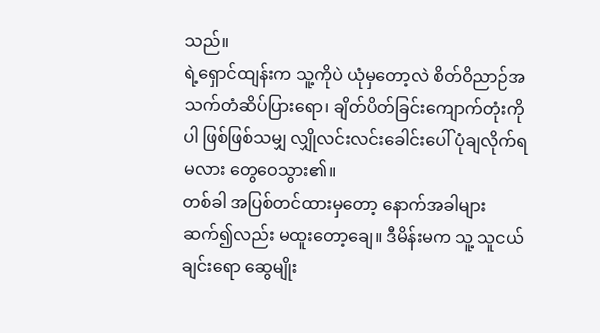သည်။
ရဲ့ရှောင်ထျန်းက သူ့ကိုပဲ ယုံမှတော့လဲ စိတ်ဝိညာဉ်အသက်တံဆိပ်ပြားရော၊ ချိတ်ပိတ်ခြင်းကျောက်တုံးကိုပါ ဖြစ်ဖြစ်သမျှ လျှိုလင်းလင်းခေါင်းပေါ် ပုံချလိုက်ရမလား တွေဝေသွား၏။
တစ်ခါ အပြစ်တင်ထားမှတော့ နောက်အခါများဆက်၍လည်း မထူးတော့ချေ။ ဒီမိန်းမက သူ့ သူငယ်ချင်းရော ဆွေမျိုး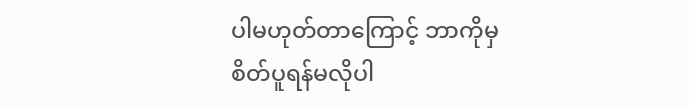ပါမဟုတ်တာကြောင့် ဘာကိုမှ စိတ်ပူရန်မလိုပါ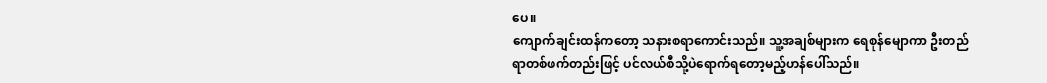ပေ။
ကျောက်ချင်းထန်ကတော့ သနားစရာကောင်းသည်။ သူ့အချစ်များက ရေစုန်မျောကာ ဦးတည်ရာတစ်ဖက်တည်းဖြင့် ပင်လယ်စီသို့ပဲရောက်ရတော့မည့်ဟန်ပေါ်သည်။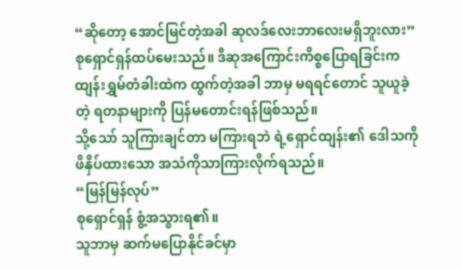“ဆိုတော့ အောင်မြင်တဲ့အခါ ဆုလဒ်လေးဘာလေးမရှိဘူးလား”
စုရှောင်ရှန်ထပ်မေးသည်။ ဒီဆုအကြောင်းကိစ္စပြောရခြင်းက ထျန်းရွှမ်တံခါးထဲက ထွက်တဲ့အခါ ဘာမှ မရရင်တောင် သူယူခဲ့တဲ့ ရတနာများကို ပြန်မတောင်းရန်ဖြစ်သည်။
သို့သော် သူကြားချင်တာ မကြားရဘဲ ရဲ့ရှောင်ထျန်း၏ ဒေါသကို ဖိနှိပ်ထားသော အသံကိုသာကြားလိုက်ရသည်။
“မြန်မြန်လုပ်”
စုရှောင်ရှန် စွံ့အသွားရ၏။
သူဘာမှ ဆက်မပြောနိုင်ခင်မှာ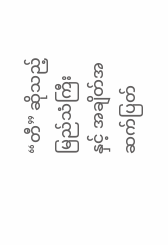“တီ” ဆိုသည့်မြည်သံကြီးနှင့် အချိတ်အဆက်ပြတ်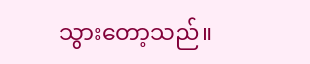သွားတော့သည်။